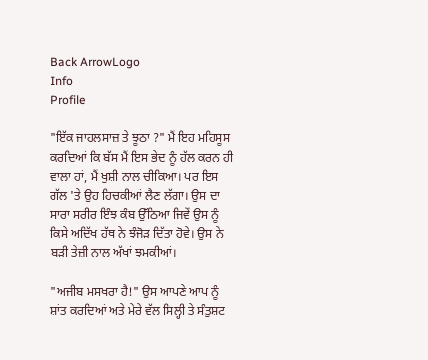Back ArrowLogo
Info
Profile

"ਇੱਕ ਜਾਹਲਸਾਜ਼ ਤੇ ਝੂਠਾ ?" ਮੈਂ ਇਹ ਮਹਿਸੂਸ ਕਰਦਿਆਂ ਕਿ ਬੱਸ ਮੈਂ ਇਸ ਭੇਦ ਨੂੰ ਹੱਲ ਕਰਨ ਹੀ ਵਾਲਾ ਹਾਂ, ਮੈਂ ਖੁਸ਼ੀ ਨਾਲ ਚੀਕਿਆ। ਪਰ ਇਸ ਗੱਲ 'ਤੇ ਉਹ ਹਿਚਕੀਆਂ ਲੈਣ ਲੱਗਾ। ਉਸ ਦਾ ਸਾਰਾ ਸਰੀਰ ਇੰਝ ਕੰਬ ਉੱਠਿਆ ਜਿਵੇਂ ਉਸ ਨੂੰ ਕਿਸੇ ਅਦਿੱਖ ਹੱਥ ਨੇ ਝੰਜੋੜ ਦਿੱਤਾ ਹੋਵੇ। ਉਸ ਨੇ ਬੜੀ ਤੇਜ਼ੀ ਨਾਲ ਅੱਖਾਂ ਝਮਕੀਆਂ।

"ਅਜੀਬ ਮਸਖਰਾ ਹੈ!" ਉਸ ਆਪਣੇ ਆਪ ਨੂੰ ਸ਼ਾਂਤ ਕਰਦਿਆਂ ਅਤੇ ਮੇਰੇ ਵੱਲ ਸਿਲ੍ਹੀ ਤੇ ਸੰਤੁਸ਼ਟ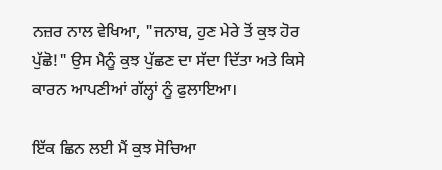ਨਜ਼ਰ ਨਾਲ ਵੇਖਿਆ, "ਜਨਾਬ, ਹੁਣ ਮੇਰੇ ਤੋਂ ਕੁਝ ਹੋਰ ਪੁੱਛੋ!" ਉਸ ਮੈਨੂੰ ਕੁਝ ਪੁੱਛਣ ਦਾ ਸੱਦਾ ਦਿੱਤਾ ਅਤੇ ਕਿਸੇ ਕਾਰਨ ਆਪਣੀਆਂ ਗੱਲ੍ਹਾਂ ਨੂੰ ਫੁਲਾਇਆ।

ਇੱਕ ਛਿਨ ਲਈ ਮੈਂ ਕੁਝ ਸੋਚਿਆ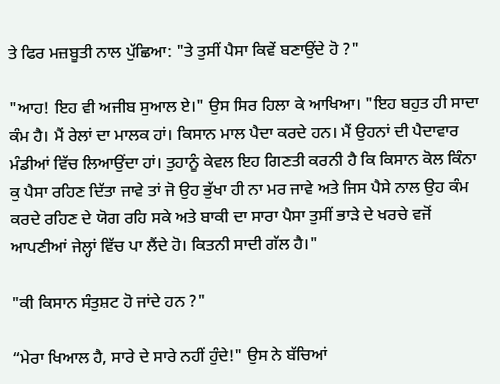ਤੇ ਫਿਰ ਮਜ਼ਬੂਤੀ ਨਾਲ ਪੁੱਛਿਆ: "ਤੇ ਤੁਸੀਂ ਪੈਸਾ ਕਿਵੇਂ ਬਣਾਉਂਦੇ ਹੋ ?"

"ਆਹ! ਇਹ ਵੀ ਅਜੀਬ ਸੁਆਲ ਏ।" ਉਸ ਸਿਰ ਹਿਲਾ ਕੇ ਆਖਿਆ। "ਇਹ ਬਹੁਤ ਹੀ ਸਾਦਾ ਕੰਮ ਹੈ। ਮੈਂ ਰੇਲਾਂ ਦਾ ਮਾਲਕ ਹਾਂ। ਕਿਸਾਨ ਮਾਲ ਪੈਦਾ ਕਰਦੇ ਹਨ। ਮੈਂ ਉਹਨਾਂ ਦੀ ਪੈਦਾਵਾਰ ਮੰਡੀਆਂ ਵਿੱਚ ਲਿਆਉਂਦਾ ਹਾਂ। ਤੁਹਾਨੂੰ ਕੇਵਲ ਇਹ ਗਿਣਤੀ ਕਰਨੀ ਹੈ ਕਿ ਕਿਸਾਨ ਕੋਲ ਕਿੰਨਾ ਕੁ ਪੈਸਾ ਰਹਿਣ ਦਿੱਤਾ ਜਾਵੇ ਤਾਂ ਜੋ ਉਹ ਭੁੱਖਾ ਹੀ ਨਾ ਮਰ ਜਾਵੇ ਅਤੇ ਜਿਸ ਪੈਸੇ ਨਾਲ ਉਹ ਕੰਮ ਕਰਦੇ ਰਹਿਣ ਦੇ ਯੋਗ ਰਹਿ ਸਕੇ ਅਤੇ ਬਾਕੀ ਦਾ ਸਾਰਾ ਪੈਸਾ ਤੁਸੀਂ ਭਾੜੇ ਦੇ ਖਰਚੇ ਵਜੋਂ ਆਪਣੀਆਂ ਜੇਲ੍ਹਾਂ ਵਿੱਚ ਪਾ ਲੈਂਦੇ ਹੋ। ਕਿਤਨੀ ਸਾਦੀ ਗੱਲ ਹੈ।"

"ਕੀ ਕਿਸਾਨ ਸੰਤੁਸ਼ਟ ਹੋ ਜਾਂਦੇ ਹਨ ?"

“ਮੇਰਾ ਖਿਆਲ ਹੈ, ਸਾਰੇ ਦੇ ਸਾਰੇ ਨਹੀਂ ਹੁੰਦੇ!" ਉਸ ਨੇ ਬੱਚਿਆਂ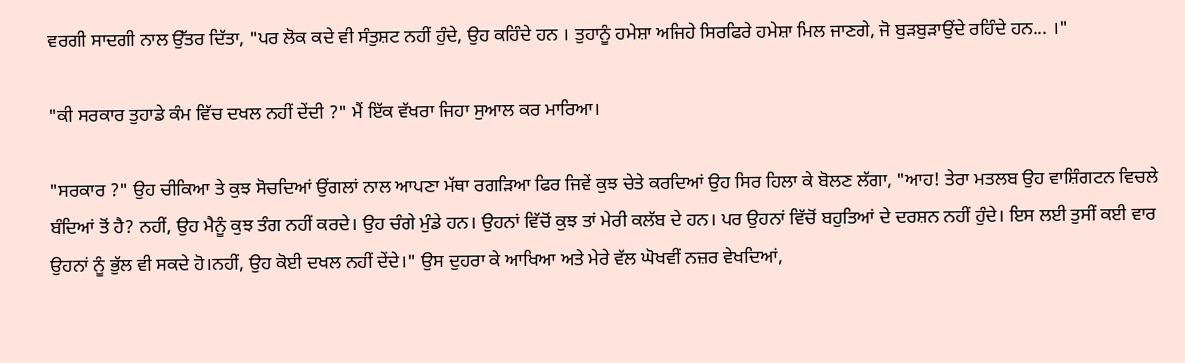ਵਰਗੀ ਸਾਦਗੀ ਨਾਲ ਉੱਤਰ ਦਿੱਤਾ, "ਪਰ ਲੋਕ ਕਦੇ ਵੀ ਸੰਤੁਸ਼ਟ ਨਹੀਂ ਹੁੰਦੇ, ਉਹ ਕਹਿੰਦੇ ਹਨ । ਤੁਹਾਨੂੰ ਹਮੇਸ਼ਾ ਅਜਿਹੇ ਸਿਰਫਿਰੇ ਹਮੇਸ਼ਾ ਮਿਲ ਜਾਣਗੇ, ਜੋ ਬੁੜਬੁੜਾਉਂਦੇ ਰਹਿੰਦੇ ਹਨ... ।"

"ਕੀ ਸਰਕਾਰ ਤੁਹਾਡੇ ਕੰਮ ਵਿੱਚ ਦਖਲ ਨਹੀਂ ਦੇਂਦੀ ?" ਮੈਂ ਇੱਕ ਵੱਖਰਾ ਜਿਹਾ ਸੁਆਲ ਕਰ ਮਾਰਿਆ।

"ਸਰਕਾਰ ?" ਉਹ ਚੀਕਿਆ ਤੇ ਕੁਝ ਸੋਚਦਿਆਂ ਉਂਗਲਾਂ ਨਾਲ ਆਪਣਾ ਮੱਥਾ ਰਗੜਿਆ ਫਿਰ ਜਿਵੇਂ ਕੁਝ ਚੇਤੇ ਕਰਦਿਆਂ ਉਹ ਸਿਰ ਹਿਲਾ ਕੇ ਬੋਲਣ ਲੱਗਾ, "ਆਹ! ਤੇਰਾ ਮਤਲਬ ਉਹ ਵਾਸ਼ਿੰਗਟਨ ਵਿਚਲੇ ਬੰਦਿਆਂ ਤੋਂ ਹੈ? ਨਹੀਂ, ਉਹ ਮੈਨੂੰ ਕੁਝ ਤੰਗ ਨਹੀਂ ਕਰਦੇ। ਉਹ ਚੰਗੇ ਮੁੰਡੇ ਹਨ। ਉਹਨਾਂ ਵਿੱਚੋਂ ਕੁਝ ਤਾਂ ਮੇਰੀ ਕਲੱਬ ਦੇ ਹਨ। ਪਰ ਉਹਨਾਂ ਵਿੱਚੋਂ ਬਹੁਤਿਆਂ ਦੇ ਦਰਸ਼ਨ ਨਹੀਂ ਹੁੰਦੇ। ਇਸ ਲਈ ਤੁਸੀਂ ਕਈ ਵਾਰ ਉਹਨਾਂ ਨੂੰ ਭੁੱਲ ਵੀ ਸਕਦੇ ਹੋ।ਨਹੀਂ, ਉਹ ਕੋਈ ਦਖਲ ਨਹੀਂ ਦੇਂਦੇ।" ਉਸ ਦੁਹਰਾ ਕੇ ਆਖਿਆ ਅਤੇ ਮੇਰੇ ਵੱਲ ਘੋਖਵੀਂ ਨਜ਼ਰ ਵੇਖਦਿਆਂ,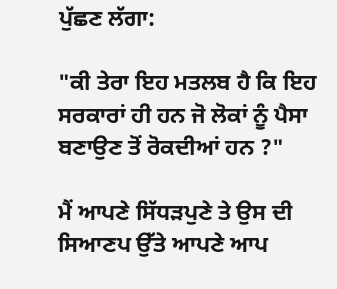ਪੁੱਛਣ ਲੱਗਾ:

"ਕੀ ਤੇਰਾ ਇਹ ਮਤਲਬ ਹੈ ਕਿ ਇਹ ਸਰਕਾਰਾਂ ਹੀ ਹਨ ਜੋ ਲੋਕਾਂ ਨੂੰ ਪੈਸਾ ਬਣਾਉਣ ਤੋਂ ਰੋਕਦੀਆਂ ਹਨ ?"

ਮੈਂ ਆਪਣੇ ਸਿੱਧੜਪੁਣੇ ਤੇ ਉਸ ਦੀ ਸਿਆਣਪ ਉੱਤੇ ਆਪਣੇ ਆਪ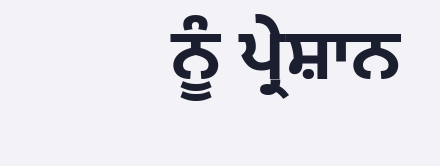ਨੂੰ ਪ੍ਰੇਸ਼ਾਨ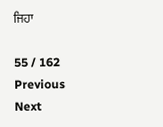ਜਿਹਾ

55 / 162
Previous
Next